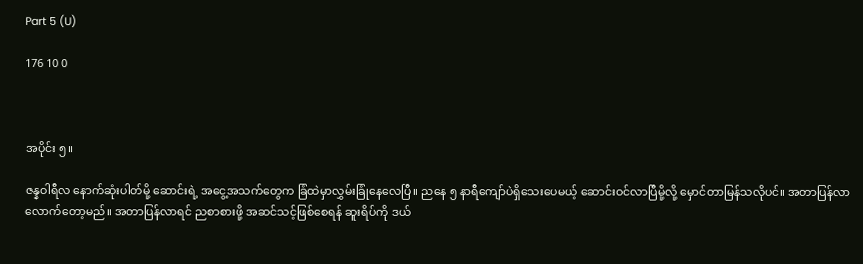Part 5 (U)

176 10 0



အပိုင်း ၅။

ဇန္နဝါရီလ နောက်ဆုံးပါတ်မို့ ဆောင်းရဲ့ အငွေ့အသက်တွေက ခြံထဲမှာလွှမ်းခြုံနေလေပြီ။ ညနေ ၅ နာရီကျော်ပဲရှိသေးပေမယ့် ဆောင်းဝင်လာပြီမို့လို့ မှောင်တာမြန်သလိုပင်။ အတာပြန်လာလောက်တော့မည်။ အတာပြန်လာရင် ညစာစားဖို့ အဆင်သင့်ဖြစ်စေရန် ဆူးရိပ်ကို ဒယ်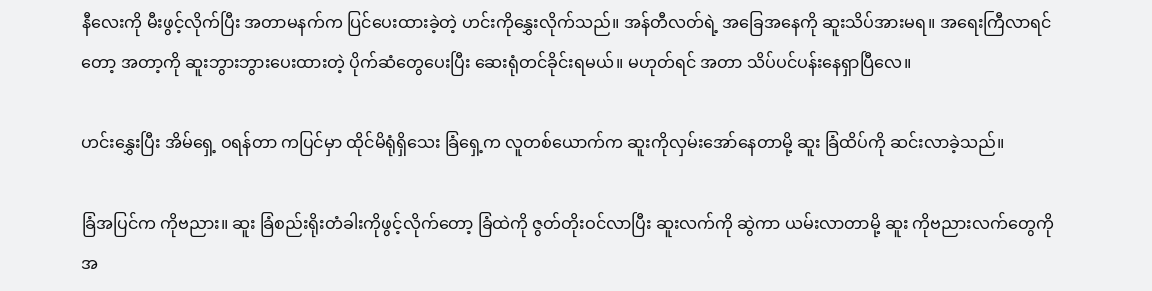နီလေးကို မီးဖွင့်လိုက်ပြီး အတာမနက်က ပြင်‌ပေးထားခဲ့တဲ့ ဟင်းကိုနွှေးလိုက်သည်။ အန်တီလတ်ရဲ့ အခြေအနေကို ဆူးသိပ်အားမရ။ အရေးကြီလာရင်တော့ အတာ့ကို ဆူးဘွားဘွားပေးထားတဲ့ ပိုက်ဆံတွေပေးပြီး ဆေးရုံတင်ခိုင်းရမယ်။ မဟုတ်ရင် အတာ သိပ်ပင်ပန်းနေရှာပြီလေ။

ဟင်းနွှေးပြီး အိမ်ရှေ့ ဝရန်တာ ကပြင်မှာ ထိုင်မိရုံရှိသေး ခြံရှေ့က လူတစ်ယောက်က ဆူးကိုလှမ်းအော်နေတာမို့ ဆူး ခြံထိပ်ကို ဆင်းလာခဲ့သည်။

ခြံအပြင်က ကိုဗညား။ ဆူး ခြံစည်းရိုးတံခါးကိုဖွင့်လိုက်တော့ ခြံထဲကို ဇွတ်တိုးဝင်လာပြီး ဆူးလက်ကို ဆွဲကာ ယမ်းလာတာမို့ ဆူး ကိုဗညားလက်တွေကို အ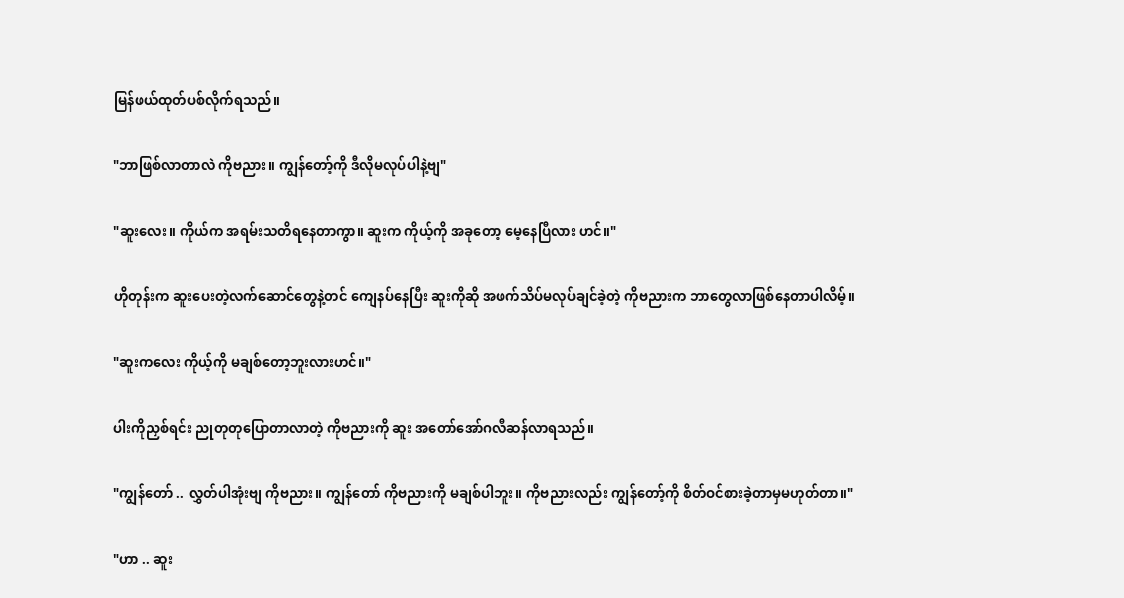မြန်ဖယ်ထုတ်ပစ်လိုက်ရသည်။

"ဘာဖြစ်လာတာလဲ ကိုဗညား။ ကျွန်တော့်ကို ဒီလိုမလုပ်ပါနဲ့ဗျ"

"ဆူးလေး။ ကိုယ်က အရမ်းသတိရနေတာကွာ။ ဆူးက ကိုယ့်ကို အခုတော့ မေ့နေပြီလား ဟင်။"

ဟိုတုန်းက ဆူးပေးတဲ့လက်ဆောင်တွေနဲ့တင် ကျေနပ်နေပြီး ဆူးကိုဆို အဖက်သိပ်မလုပ်ချင်ခဲ့တဲ့ ကိုဗညားက ဘာတွေလာဖြစ်နေတာပါလိမ့်။

"ဆူးကလေး ကိုယ့်ကို မချစ်တော့ဘူးလားဟင်။"

ပါးကိုညှစ်ရင်း ညုတုတုပြောတာလာတဲ့ ကိုဗညားကို ဆူး အတော်အော်ဂလီဆန်လာရသည်။

"ကျွန်တော် .. လွှတ်ပါအုံးဗျ ကိုဗညား။ ကျွန်တော် ကိုဗညားကို မချစ်ပါဘူး။ ကိုဗညားလည်း ကျွန်တော့်ကို စိတ်ဝင်စားခဲ့တာမှမဟုတ်တာ။"

"ဟာ .. ဆူး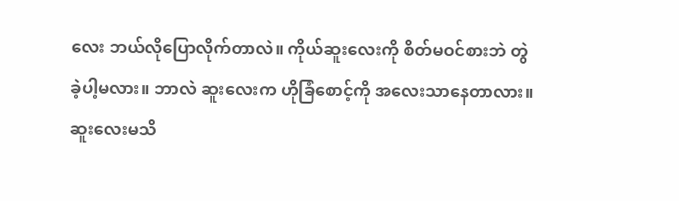လေး ဘယ်လိုပြောလိုက်တာလဲ။ ကိုယ်ဆူးလေးကို စိတ်မဝင်စားဘဲ တွဲခဲ့ပါ့မလား။ ဘာလဲ ဆူးလေးက ဟိုခြံစောင့်ကို အလေးသာနေတာလား။ ဆူးလေးမသိ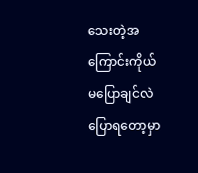သေးတဲ့အကြောင်းကိုယ် မပြောချင်လဲ ပြောရတော့မှာ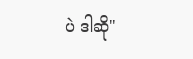ပဲ ဒါဆို"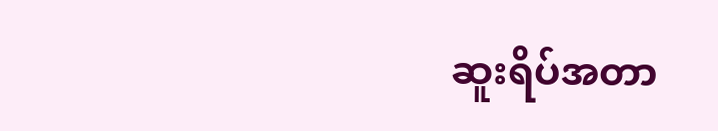ဆူးရိပ်အတာ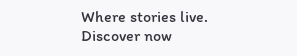Where stories live. Discover now